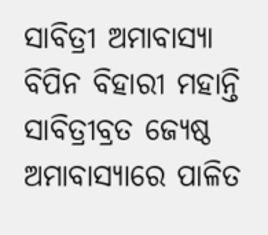ସାବିତ୍ରୀ ଅମାବାସ୍ୟା
ବିପିନ ବିହାରୀ ମହାନ୍ତି
ସାବିତ୍ରୀବ୍ରତ ଜ୍ୟେଷ୍ଠ ଅମାବାସ୍ୟାରେ ପାଳିତ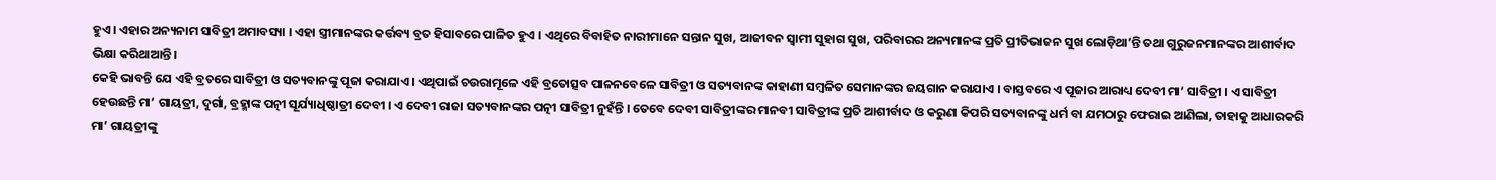ହୁଏ । ଏହାର ଅନ୍ୟନାମ ସାବିତ୍ରୀ ଅମାବସ୍ୟା । ଏହା ସ୍ତ୍ରୀମାନଙ୍କର କର୍ତ୍ତବ୍ୟ ବ୍ରତ ହିସାବରେ ପାଳିତ ହୁଏ । ଏଥିରେ ବିବାହିତ ନାରୀମାନେ ସନ୍ତାନ ସୁଖ, ଆଜୀବନ ସ୍ୱାମୀ ସୁହାଗ ସୁଖ, ପରିବାରର ଅନ୍ୟମାନଙ୍କ ପ୍ରତି ପ୍ରୀତିଭାଜନ ସୁଖ ଲୋଡ଼ିଥା’ନ୍ତି ତଥା ଗୁରୁଜନମାନଙ୍କର ଆଶୀର୍ବାଦ ଭିକ୍ଷା କରିଥାଆନ୍ତି ।
କେହି ଭାବନ୍ତି ଯେ ଏହି ବ୍ରତରେ ସାବିତ୍ରୀ ଓ ସତ୍ୟବାନଙ୍କୁ ପୂଜା କରାଯାଏ । ଏଥିପାଇଁ ଚଉରାମୂଳେ ଏହି ବ୍ରତୋତ୍ସବ ପାଳନବେଳେ ସାବିତ୍ରୀ ଓ ସତ୍ୟବାନଙ୍କ କାହାଣୀ ସମ୍ବଳିତ ସେମାନଙ୍କର ଜୟଗାନ କରାଯାଏ । ବାସ୍ତବରେ ଏ ପୂଜାର ଆରାଧ୍ୟ ଦେବୀ ମା’ ସାବିତ୍ରୀ । ଏ ସାବିତ୍ରୀ ହେଉଛନ୍ତି ମା’ ଗାୟତ୍ରୀ, ଦୁର୍ଗା, ବ୍ରହ୍ମାଙ୍କ ପତ୍ନୀ ସୂର୍ଯ୍ୟାଧିଷ୍ଠାତ୍ରୀ ଦେବୀ । ଏ ଦେବୀ ରାଜା ସତ୍ୟବାନଙ୍କର ପତ୍ନୀ ସାବିତ୍ରୀ ନୁହଁନ୍ତି । ତେବେ ଦେବୀ ସାବିତ୍ରୀଙ୍କର ମାନବୀ ସାବିତ୍ରୀଙ୍କ ପ୍ରତି ଆଶୀର୍ବାଦ ଓ କରୁଣା କିପରି ସତ୍ୟବାନଙ୍କୁ ଧର୍ମ ବା ଯମଠାରୁ ଫେରାଇ ଆଣିଲା, ତାହାକୁ ଆଧାରକରି ମା’ ଗାୟତ୍ରୀଙ୍କୁ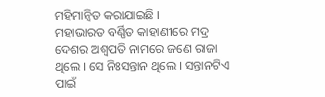ମହିମାନ୍ୱିତ କରାଯାଇଛି ।
ମହାଭାରତ ବର୍ଣ୍ଣିତ କାହାଣୀରେ ମଦ୍ର ଦେଶର ଅଶ୍ୱପତି ନାମରେ ଜଣେ ରାଜା ଥିଲେ । ସେ ନିଃସନ୍ତାନ ଥିଲେ । ସନ୍ତାନଟିଏ ପାଇଁ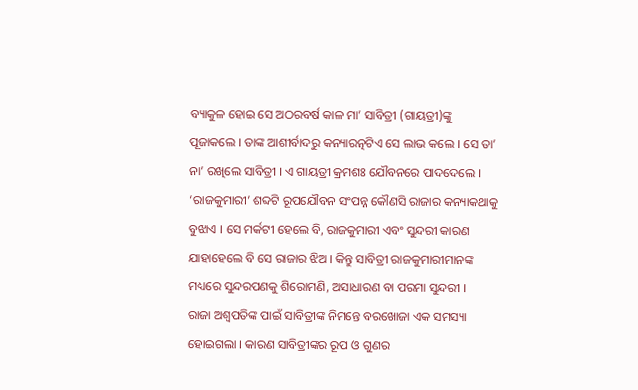ବ୍ୟାକୁଳ ହୋଇ ସେ ଅଠରବର୍ଷ କାଳ ମା’ ସାବିତ୍ରୀ (ଗାୟତ୍ରୀ)ଙ୍କୁ ପୂଜାକଲେ । ତାଙ୍କ ଆଶୀର୍ବାଦରୁ କନ୍ୟାରତ୍ନଟିଏ ସେ ଲାଭ କଲେ । ସେ ତା’ ନା’ ରଖିଲେ ସାବିତ୍ରୀ । ଏ ଗାୟତ୍ରୀ କ୍ରମଶଃ ଯୌବନରେ ପାଦଦେଲେ । ‘ରାଜକୁମାରୀ’ ଶବ୍ଦଟି ରୂପଯୌବନ ସଂପନ୍ନ କୌଣସି ରାଜାର କନ୍ୟାକଥାକୁ ବୁଝାଏ । ସେ ମର୍କଟୀ ହେଲେ ବି, ରାଜକୁମାରୀ ଏବଂ ସୁନ୍ଦରୀ କାରଣ ଯାହାହେଲେ ବି ସେ ରାଜାର ଝିଅ । କିନ୍ତୁ ସାବିତ୍ରୀ ରାଜକୁମାରୀମାନଙ୍କ ମଧ୍ୟରେ ସୁନ୍ଦରପଣକୁ ଶିରୋମଣି, ଅସାଧାରଣ ବା ପରମା ସୁନ୍ଦରୀ ।
ରାଜା ଅଶ୍ୱପତିଙ୍କ ପାଇଁ ସାବିତ୍ରୀଙ୍କ ନିମନ୍ତେ ବରଖୋଜା ଏକ ସମସ୍ୟା ହୋଇଗଲା । କାରଣ ସାବିତ୍ରୀଙ୍କର ରୂପ ଓ ଗୁଣର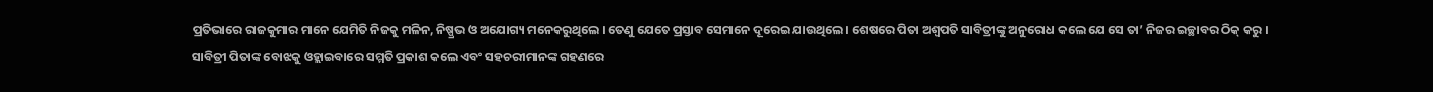ପ୍ରତିଭାରେ ରାଜକୁମାର ମାନେ ଯେମିତି ନିଜକୁ ମଳିନ, ନିଷ୍ପ୍ରଭ ଓ ଅଯୋଗ୍ୟ ମନେକରୁଥିଲେ । ତେଣୁ ଯେତେ ପ୍ରସ୍ତାବ ସେମାନେ ଦୂରେଇ ଯାଉଥିଲେ । ଶେଷରେ ପିତା ଅଶ୍ୱପତି ସାବିତ୍ରୀଙ୍କୁ ଅନୁରୋଧ କଲେ ଯେ ସେ ତା’ ନିଜର ଇଚ୍ଛାବର ଠିକ୍ କରୁ ।
ସାବିତ୍ରୀ ପିତାଙ୍କ ବୋଝକୁ ଓହ୍ଲାଇବାରେ ସମ୍ମତି ପ୍ରକାଶ କଲେ ଏବଂ ସହଚରୀମାନଙ୍କ ଗହଣରେ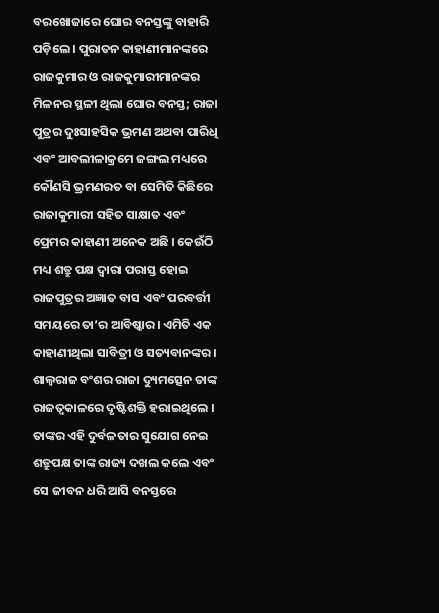ବରଖୋଜାରେ ଘୋର ବନସ୍ତଙ୍କୁ ବାହାରି ପଡ଼ିଲେ । ପୁରାତନ କାହାଣୀମାନଙ୍କରେ ରାଜକୁମାର ଓ ରାଜକୁମାରୀମାନଙ୍କର ମିଳନର ସ୍ଥଳୀ ଥିଲା ଘୋର ବନସ୍ତ; ରାଜା ପୁତ୍ରର ଦୁଃସାହସିକ ଭ୍ରମଣ ଅଥବା ପାରିଧି ଏବଂ ଆବଲୀଳାକ୍ରମେ ଜଙ୍ଗଲ ମଧ୍ୟରେ କୌଣସି ଭ୍ରମଣରତ ବା ସେମିତି କିଛିରେ ରାଜାକୁମାରୀ ସହିତ ସାକ୍ଷାତ ଏବଂ ପ୍ରେମର କାହାଣୀ ଅନେକ ଅଛି । କେଉଁଠି ମଧ୍ୟ ଶତ୍ରୁ ପକ୍ଷ ଦ୍ୱାରା ପରାସ୍ତ ହୋଇ ରାଜପୁତ୍ରର ଅଜ୍ଞାତ ବାସ ଏବଂ ପରବର୍ତ୍ତୀ ସମୟରେ ତା’ର ଆବିଷ୍କାର । ଏମିତି ଏକ କାହାଣୀଥିଲା ସାବିତ୍ରୀ ଓ ସତ୍ୟବାନଙ୍କର ।
ଶାଲ୍ୱରାଜ ବଂଶର ରାଜା ଦ୍ୟୁମତ୍ସେନ ତାଙ୍କ ରାଜତ୍ୱକାଳରେ ଦୃଷ୍ଟିଶକ୍ତି ହରାଇଥିଲେ । ତାଙ୍କର ଏହି ଦୁର୍ବଳତାର ସୁଯୋଗ ନେଇ ଶତ୍ରୁପକ୍ଷ ତାଙ୍କ ରାଜ୍ୟ ଦଖଲ କଲେ ଏବଂ ସେ ଜୀବନ ଧରି ଆସି ବନସ୍ତରେ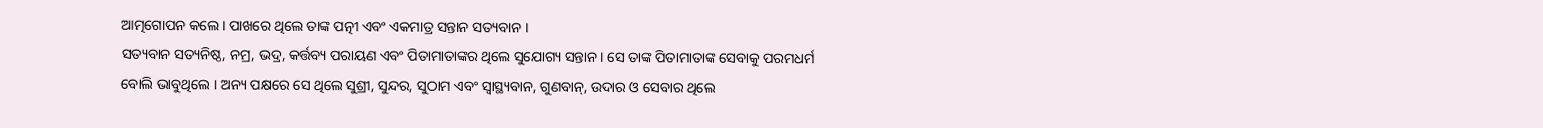ଆତ୍ମଗୋପନ କଲେ । ପାଖରେ ଥିଲେ ତାଙ୍କ ପତ୍ନୀ ଏବଂ ଏକମାତ୍ର ସନ୍ତାନ ସତ୍ୟବାନ ।
ସତ୍ୟବାନ ସତ୍ୟନିଷ୍ଠ, ନମ୍ର, ଭଦ୍ର, କର୍ତ୍ତବ୍ୟ ପରାୟଣ ଏବଂ ପିତାମାତାଙ୍କର ଥିଲେ ସୁଯୋଗ୍ୟ ସନ୍ତାନ । ସେ ତାଙ୍କ ପିତାମାତାଙ୍କ ସେବାକୁ ପରମଧର୍ମ ବୋଲି ଭାବୁଥିଲେ । ଅନ୍ୟ ପକ୍ଷରେ ସେ ଥିଲେ ସୁଶ୍ରୀ, ସୁନ୍ଦର, ସୁଠାମ ଏବଂ ସ୍ୱାସ୍ଥ୍ୟବାନ, ଗୁଣବାନ୍, ଉଦାର ଓ ସେବାର ଥିଲେ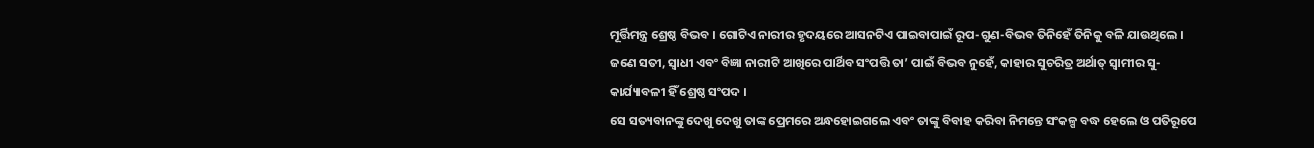ମୂର୍ତ୍ତିମନ୍ତ୍ର ଶ୍ରେଷ୍ଠ ବିଭବ । ଗୋଟିଏ ନାରୀର ହୃଦୟରେ ଆସନଟିଏ ପାଇବାପାଇଁ ରୂପ-ଗୁଣ-ବିଭବ ତିନିହେଁ ତିନିକୁ ବଳି ଯାଉଥିଲେ । ଜଣେ ସତୀ, ସ୍ୱାଧୀ ଏବଂ ବିଜ୍ଞା ନାରୀଟି ଆଖିରେ ପାର୍ଥିବ ସଂପତ୍ତି ତା’ ପାଇଁ ବିଭବ ନୁହେଁ, କାହାର ସୁଚରିତ୍ର ଅର୍ଥାତ୍ ସ୍ୱାମୀର ସୁ-କାର୍ଯ୍ୟାବଳୀ ହିଁ ଶ୍ରେଷ୍ଠ ସଂପଦ ।
ସେ ସତ୍ୟବାନଙ୍କୁ ଦେଖୁ ଦେଖୁ ତାଙ୍କ ପ୍ରେମରେ ଅନ୍ଧହୋଇଗଲେ ଏବଂ ତାଙ୍କୁ ବିବାହ କରିବା ନିମନ୍ତେ ସଂକଳ୍ପ ବଦ୍ଧ ହେଲେ ଓ ପତିରୂପେ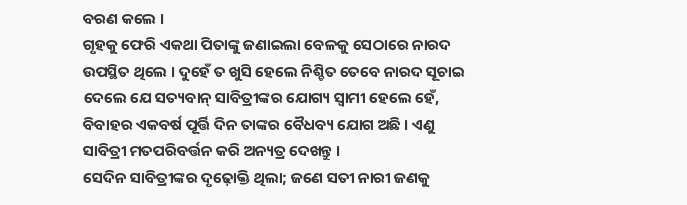ବରଣ କଲେ ।
ଗୃହକୁ ଫେରି ଏକଥା ପିତାଙ୍କୁ ଜଣାଇଲା ବେଳକୁ ସେଠାରେ ନାରଦ ଉପସ୍ଥିତ ଥିଲେ । ଦୁହେଁ ତ ଖୁସି ହେଲେ ନିଶ୍ଚିତ ତେବେ ନାରଦ ସୂଚାଇ ଦେଲେ ଯେ ସତ୍ୟବାନ୍ ସାବିତ୍ରୀଙ୍କର ଯୋଗ୍ୟ ସ୍ୱାମୀ ହେଲେ ହେଁ, ବିବାହର ଏକବର୍ଷ ପୂର୍ତ୍ତି ଦିନ ତାଙ୍କର ବୈଧବ୍ୟ ଯୋଗ ଅଛି । ଏଣୁ ସାବିତ୍ରୀ ମତପରିବର୍ତ୍ତନ କରି ଅନ୍ୟତ୍ର ଦେଖନ୍ତୁ ।
ସେଦିନ ସାବିତ୍ରୀଙ୍କର ଦୃଢ଼ୋକ୍ତି ଥିଲା; ଜଣେ ସତୀ ନାରୀ ଜଣକୁ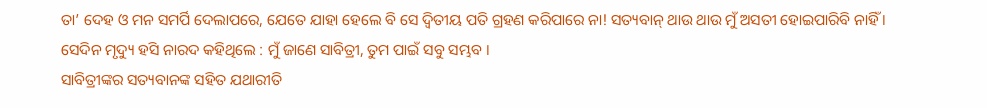ତା’ ଦେହ ଓ ମନ ସମର୍ପି ଦେଲାପରେ, ଯେତେ ଯାହା ହେଲେ ବି ସେ ଦ୍ୱିତୀୟ ପତି ଗ୍ରହଣ କରିପାରେ ନା! ସତ୍ୟବାନ୍ ଥାଉ ଥାଉ ମୁଁ ଅସତୀ ହୋଇପାରିବି ନାହିଁ ।
ସେଦିନ ମୃଦ୍ୟୁ ହସି ନାରଦ କହିଥିଲେ : ମୁଁ ଜାଣେ ସାବିତ୍ରୀ, ତୁମ ପାଇଁ ସବୁ ସମ୍ଭବ ।
ସାବିତ୍ରୀଙ୍କର ସତ୍ୟବାନଙ୍କ ସହିତ ଯଥାରୀତି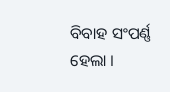ବିବାହ ସଂପର୍ଣ୍ଣ ହେଲା ।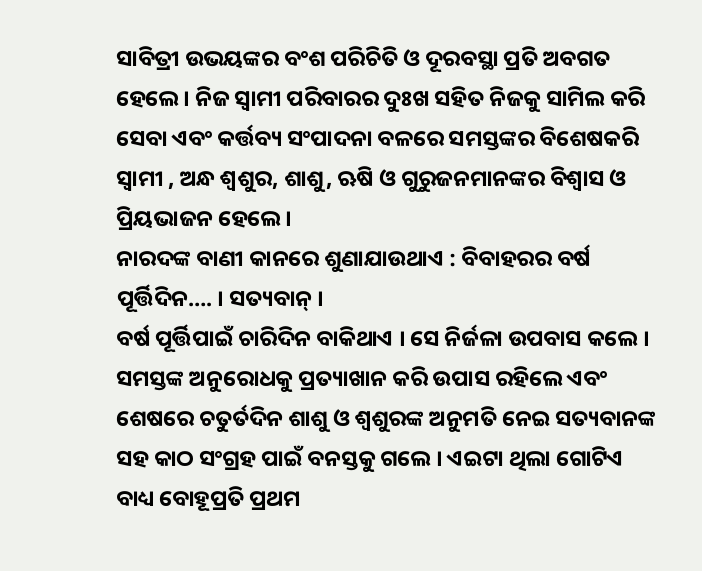ସାବିତ୍ରୀ ଉଭୟଙ୍କର ବଂଶ ପରିଚିତି ଓ ଦୂରବସ୍ଥା ପ୍ରତି ଅବଗତ ହେଲେ । ନିଜ ସ୍ୱାମୀ ପରିବାରର ଦୁଃଖ ସହିତ ନିଜକୁ ସାମିଲ କରି ସେବା ଏବଂ କର୍ତ୍ତବ୍ୟ ସଂପାଦନା ବଳରେ ସମସ୍ତଙ୍କର ବିଶେଷକରି ସ୍ୱାମୀ , ଅନ୍ଧ ଶ୍ୱଶୁର, ଶାଶୁ, ଋଷି ଓ ଗୁରୁଜନମାନଙ୍କର ବିଶ୍ୱାସ ଓ ପ୍ରିୟଭାଜନ ହେଲେ ।
ନାରଦଙ୍କ ବାଣୀ କାନରେ ଶୁଣାଯାଉଥାଏ : ବିବାହରର ବର୍ଷ ପୂର୍ତ୍ତିଦିନ…. । ସତ୍ୟବାନ୍ ।
ବର୍ଷ ପୂର୍ତ୍ତିପାଇଁ ଚାରିଦିନ ବାକିଥାଏ । ସେ ନିର୍ଜଳା ଉପବାସ କଲେ । ସମସ୍ତଙ୍କ ଅନୁରୋଧକୁ ପ୍ରତ୍ୟାଖାନ କରି ଉପାସ ରହିଲେ ଏବଂ ଶେଷରେ ଚତୁର୍ତଦିନ ଶାଶୁ ଓ ଶ୍ୱଶୁରଙ୍କ ଅନୁମତି ନେଇ ସତ୍ୟବାନଙ୍କ ସହ କାଠ ସଂଗ୍ରହ ପାଇଁ ବନସ୍ତକୁ ଗଲେ । ଏଇଟା ଥିଲା ଗୋଟିଏ ବାଧ୍ୟ ବୋହୂପ୍ରତି ପ୍ରଥମ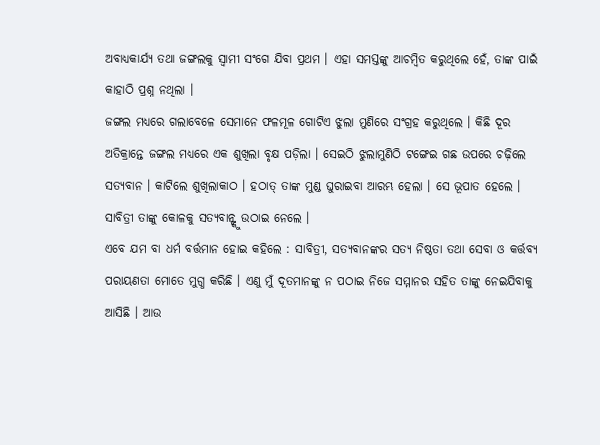ଅବାଧ୍ୟକାର୍ଯ୍ୟ ତଥା ଜଙ୍ଗଲକୁ ସ୍ୱାମୀ ସଂଗେ ଯିବା ପ୍ରଥମ । ଏହା ସମସ୍ତଙ୍କୁ ଆଚମ୍ବିତ କରୁଥିଲେ ହେଁ, ତାଙ୍କ ପାଇଁ କାହାଠି ପ୍ରଶ୍ନ ନଥିଲା ।
ଜଙ୍ଗଲ ମଧ୍ୟରେ ଗଲାବେଳେ ସେମାନେ ଫଳମୂଳ ଗୋଟିଏ ଝୁଲା ମୁଣିରେ ସଂଗ୍ରହ କରୁଥିଲେ । କିଛି ଦୂର ଅତିକ୍ରାନ୍ତେ ଜଙ୍ଗଲ ମଧ୍ୟରେ ଏକ ଶୁଖିଲା ବୃକ୍ଷ ପଡ଼ିଲା । ସେଇଠି ଝୁଲାମୁଣିଠି ଟଙ୍ଗେଇ ଗଛ ଉପରେ ଚଢ଼ିଲେ ସତ୍ୟବାନ । କାଟିଲେ ଶୁଖିଲାକାଠ । ହଠାତ୍ ତାଙ୍କ ମୁଣ୍ଡ ଘୁରାଇବା ଆରମ୍ଭ ହେଲା । ସେ ଭୂପାତ ହେଲେ । ସାବିତ୍ରୀ ତାଙ୍କୁ କୋଳକୁ ସତ୍ୟବାନ୍ଙ୍କୁ ଉଠାଇ ନେଲେ ।
ଏବେ ଯମ ବା ଧର୍ମ ବର୍ତ୍ତମାନ ହୋଇ କହିଲେ : ସାବିତ୍ରୀ, ସତ୍ୟବାନଙ୍କର ସତ୍ୟ ନିଷ୍ଠତା ତଥା ସେବା ଓ କର୍ତ୍ତବ୍ୟ ପରାୟଣତା ମୋତେ ମୁଗ୍ଧ କରିଛି । ଏଣୁ ମୁଁ ଦୂତମାନଙ୍କୁ ନ ପଠାଇ ନିଜେ ସମ୍ମାନର ସହିତ ତାଙ୍କୁ ନେଇଯିବାକୁ ଆସିଛି । ଆଉ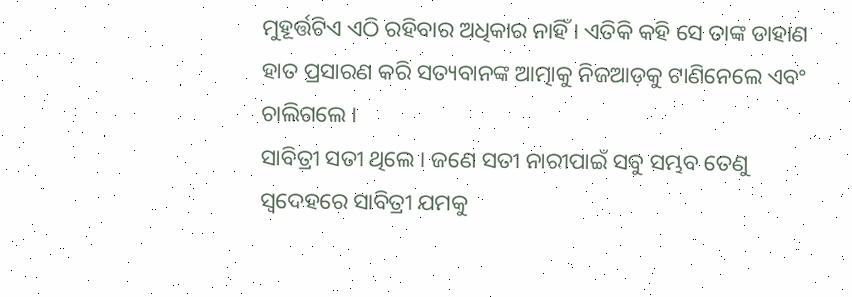ମୁହୂର୍ତ୍ତଟିଏ ଏଠି ରହିବାର ଅଧିକାର ନାହିଁ । ଏତିକି କହି ସେ ତାଙ୍କ ଡାହାଣ ହାତ ପ୍ରସାରଣ କରି ସତ୍ୟବାନଙ୍କ ଆତ୍ମାକୁ ନିଜଆଡ଼କୁ ଟାଣିନେଲେ ଏବଂ ଚାଲିଗଲେ ।
ସାବିତ୍ରୀ ସତୀ ଥିଲେ । ଜଣେ ସତୀ ନାରୀପାଇଁ ସବୁ ସମ୍ଭବ ତେଣୁ ସ୍ୱଦେହରେ ସାବିତ୍ରୀ ଯମକୁ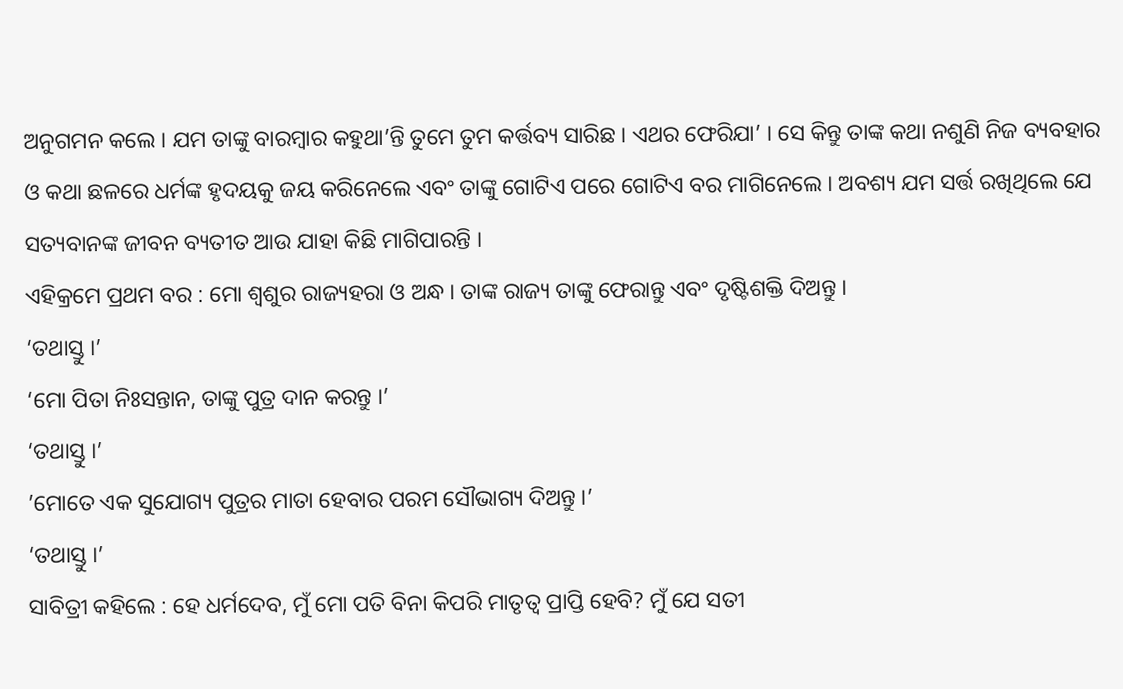ଅନୁଗମନ କଲେ । ଯମ ତାଙ୍କୁ ବାରମ୍ବାର କହୁଥା’ନ୍ତି ତୁମେ ତୁମ କର୍ତ୍ତବ୍ୟ ସାରିଛ । ଏଥର ଫେରିଯା’ । ସେ କିନ୍ତୁ ତାଙ୍କ କଥା ନଶୁଣି ନିଜ ବ୍ୟବହାର ଓ କଥା ଛଳରେ ଧର୍ମଙ୍କ ହୃଦୟକୁ ଜୟ କରିନେଲେ ଏବଂ ତାଙ୍କୁ ଗୋଟିଏ ପରେ ଗୋଟିଏ ବର ମାଗିନେଲେ । ଅବଶ୍ୟ ଯମ ସର୍ତ୍ତ ରଖିଥିଲେ ଯେ ସତ୍ୟବାନଙ୍କ ଜୀବନ ବ୍ୟତୀତ ଆଉ ଯାହା କିଛି ମାଗିପାରନ୍ତି ।
ଏହିକ୍ରମେ ପ୍ରଥମ ବର : ମୋ ଶ୍ୱଶୁର ରାଜ୍ୟହରା ଓ ଅନ୍ଧ । ତାଙ୍କ ରାଜ୍ୟ ତାଙ୍କୁ ଫେରାନ୍ତୁ ଏବଂ ଦୃଷ୍ଟିଶକ୍ତି ଦିଅନ୍ତୁ ।
‘ତଥାସ୍ତୁ ।’
‘ମୋ ପିତା ନିଃସନ୍ତାନ, ତାଙ୍କୁ ପୁତ୍ର ଦାନ କରନ୍ତୁ ।’
‘ତଥାସ୍ତୁ ।’
’ମୋତେ ଏକ ସୁଯୋଗ୍ୟ ପୁତ୍ରର ମାତା ହେବାର ପରମ ସୌଭାଗ୍ୟ ଦିଅନ୍ତୁ ।’
‘ତଥାସ୍ତୁ ।’
ସାବିତ୍ରୀ କହିଲେ : ହେ ଧର୍ମଦେବ, ମୁଁ ମୋ ପତି ବିନା କିପରି ମାତୃତ୍ୱ ପ୍ରାପ୍ତି ହେବି? ମୁଁ ଯେ ସତୀ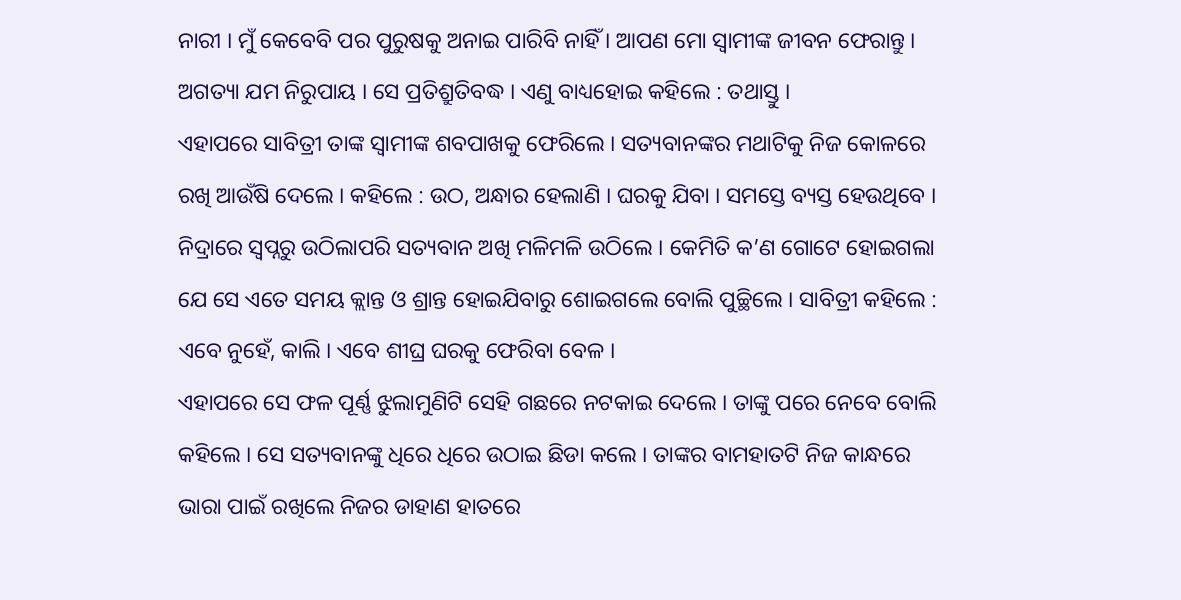ନାରୀ । ମୁଁ କେବେବି ପର ପୁରୁଷକୁ ଅନାଇ ପାରିବି ନାହିଁ । ଆପଣ ମୋ ସ୍ୱାମୀଙ୍କ ଜୀବନ ଫେରାନ୍ତୁ ।
ଅଗତ୍ୟା ଯମ ନିରୁପାୟ । ସେ ପ୍ରତିଶ୍ରୁତିବଦ୍ଧ । ଏଣୁ ବାଧ୍ୟହୋଇ କହିଲେ : ତଥାସ୍ତୁ ।
ଏହାପରେ ସାବିତ୍ରୀ ତାଙ୍କ ସ୍ୱାମୀଙ୍କ ଶବପାଖକୁ ଫେରିଲେ । ସତ୍ୟବାନଙ୍କର ମଥାଟିକୁ ନିଜ କୋଳରେ ରଖି ଆଉଁଷି ଦେଲେ । କହିଲେ : ଉଠ, ଅନ୍ଧାର ହେଲାଣି । ଘରକୁ ଯିବା । ସମସ୍ତେ ବ୍ୟସ୍ତ ହେଉଥିବେ ।
ନିଦ୍ରାରେ ସ୍ୱପ୍ନରୁ ଉଠିଲାପରି ସତ୍ୟବାନ ଅଖି ମଳିମଳି ଉଠିଲେ । କେମିତି କ’ଣ ଗୋଟେ ହୋଇଗଲା ଯେ ସେ ଏତେ ସମୟ କ୍ଲାନ୍ତ ଓ ଶ୍ରାନ୍ତ ହୋଇଯିବାରୁ ଶୋଇଗଲେ ବୋଲି ପୁଚ୍ଛିଲେ । ସାବିତ୍ରୀ କହିଲେ : ଏବେ ନୁହେଁ, କାଲି । ଏବେ ଶୀଘ୍ର ଘରକୁ ଫେରିବା ବେଳ ।
ଏହାପରେ ସେ ଫଳ ପୂର୍ଣ୍ଣ ଝୁଲାମୁଣିଟି ସେହି ଗଛରେ ନଟକାଇ ଦେଲେ । ତାଙ୍କୁ ପରେ ନେବେ ବୋଲି କହିଲେ । ସେ ସତ୍ୟବାନଙ୍କୁ ଧିରେ ଧିରେ ଉଠାଇ ଛିଡା କଲେ । ତାଙ୍କର ବାମହାତଟି ନିଜ କାନ୍ଧରେ ଭାରା ପାଇଁ ରଖିଲେ ନିଜର ଡାହାଣ ହାତରେ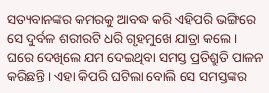ସତ୍ୟବାନଙ୍କର କମରକୁ ଆବଦ୍ଧ କରି ଏହିପରି ଭଙ୍ଗିରେ ସେ ଦୁର୍ବଳ ଶରୀରଟି ଧରି ଗୃହମୁଖେ ଯାତ୍ରା କଲେ ।
ଘରେ ଦେଖିଲେ ଯମ ଦେଇଥିବା ସମସ୍ତ ପ୍ରତିଶ୍ରୁତି ପାଳନ କରିଛନ୍ତି । ଏହା କିପରି ଘଟିଲା ବୋଲି ସେ ସମସ୍ତଙ୍କର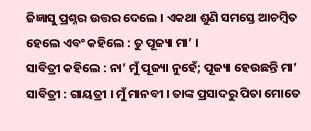ଜିଜ୍ଞାସୁ ପ୍ରଶ୍ନର ଉତ୍ତର ଦେଲେ । ଏକଥା ଶୁଣି ସମସ୍ତେ ଆଚମ୍ବିତ ହେଲେ ଏବଂ କହିଲେ : ତୁ ପୂଜ୍ୟା ମା’ ।
ସାବିତ୍ରୀ କହିଲେ : ନା’ ମୁଁ ପୂଜ୍ୟା ନୁହେଁ; ପୂଜ୍ୟା ହେଉଛନ୍ତି ମା’ ସାବିତ୍ରୀ : ଗାୟତ୍ରୀ । ମୁଁ ମାନବୀ । ତାଙ୍କ ପ୍ରସାଦରୁ ପିତା ମୋତେ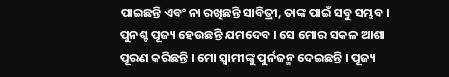ପାଇଛନ୍ତି ଏବଂ ନା ରଖିଛନ୍ତି ସାବିତ୍ରୀ, ତାଙ୍କ ପାଇଁ ସବୁ ସମ୍ଭବ । ପୁନଶ୍ଚ ପୂଜ୍ୟ ହେଉଛନ୍ତି ଯମଦେବ । ସେ ମୋର ସକଳ ଆଶା ପୂରଣ କରିଛନ୍ତି । ମୋ ସ୍ୱାମୀଙ୍କୁ ପୁର୍ନଜନ୍ମ ଦେଇଛନ୍ତି । ପୂଜ୍ୟ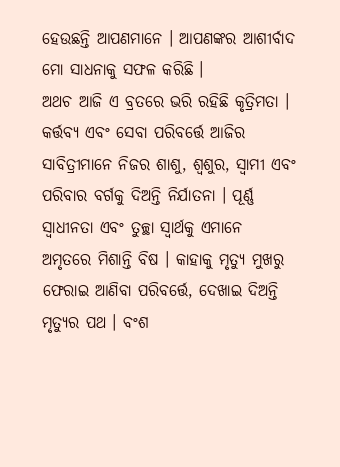ହେଉଛନ୍ତି ଆପଣମାନେ । ଆପଣଙ୍କର ଆଶୀର୍ବାଦ ମୋ ସାଧନାକୁ ସଫଳ କରିଛି ।
ଅଥଚ ଆଜି ଏ ବ୍ରତରେ ଭରି ରହିଛି କୃତ୍ରିମତା । କର୍ତ୍ତବ୍ୟ ଏବଂ ସେବା ପରିବର୍ତ୍ତେ ଆଜିର ସାବିତ୍ରୀମାନେ ନିଜର ଶାଶୁ, ଶ୍ୱଶୁର, ସ୍ୱାମୀ ଏବଂ ପରିବାର ବର୍ଗକୁ ଦିଅନ୍ତି ନିର୍ଯାତନା । ପୂର୍ଣ୍ଣ ସ୍ୱାଧୀନତା ଏବଂ ତୁଚ୍ଛା ସ୍ୱାର୍ଥକୁ ଏମାନେ ଅମୃତରେ ମିଶାନ୍ତି ବିଷ । କାହାକୁ ମୃତ୍ୟୁ ମୁଖରୁ ଫେରାଇ ଆଣିବା ପରିବର୍ତ୍ତେ, ଦେଖାଇ ଦିଅନ୍ତି ମୃତ୍ୟୁର ପଥ । ବଂଶ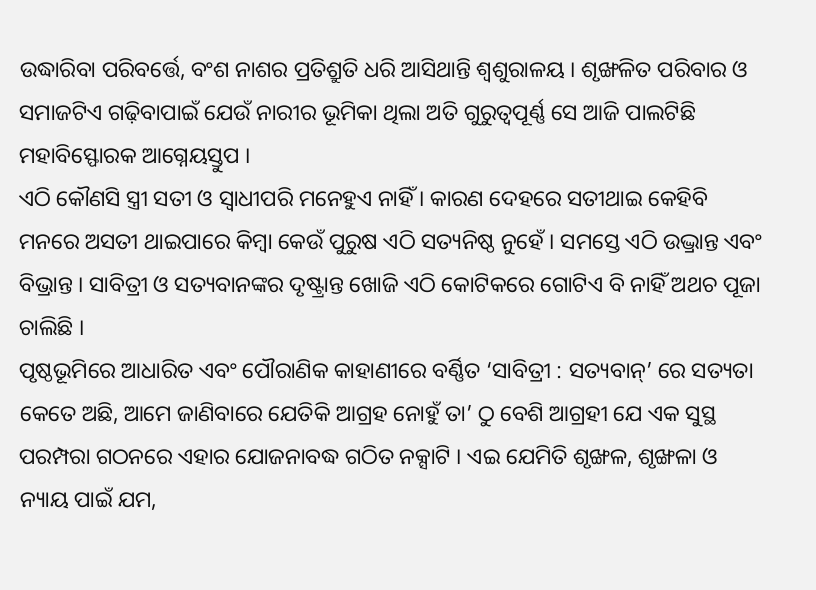ଉଦ୍ଧାରିବା ପରିବର୍ତ୍ତେ, ବଂଶ ନାଶର ପ୍ରତିଶ୍ରୁତି ଧରି ଆସିଥାନ୍ତି ଶ୍ୱଶୁରାଳୟ । ଶୃଙ୍ଖଳିତ ପରିବାର ଓ ସମାଜଟିଏ ଗଢ଼ିବାପାଇଁ ଯେଉଁ ନାରୀର ଭୂମିକା ଥିଲା ଅତି ଗୁରୁତ୍ୱପୂର୍ଣ୍ଣ ସେ ଆଜି ପାଲଟିଛି ମହାବିସ୍ଫୋରକ ଆଗ୍ନେୟସ୍ତୁପ ।
ଏଠି କୌଣସି ସ୍ତ୍ରୀ ସତୀ ଓ ସ୍ୱାଧୀପରି ମନେହୁଏ ନାହିଁ । କାରଣ ଦେହରେ ସତୀଥାଇ କେହିବି ମନରେ ଅସତୀ ଥାଇପାରେ କିମ୍ବା କେଉଁ ପୁରୁଷ ଏଠି ସତ୍ୟନିଷ୍ଠ ନୁହେଁ । ସମସ୍ତେ ଏଠି ଉଦ୍ଭ୍ରାନ୍ତ ଏବଂ ବିଭ୍ରାନ୍ତ । ସାବିତ୍ରୀ ଓ ସତ୍ୟବାନଙ୍କର ଦୃଷ୍ଟ୍ରାନ୍ତ ଖୋଜି ଏଠି କୋଟିକରେ ଗୋଟିଏ ବି ନାହିଁ ଅଥଚ ପୂଜା ଚାଲିଛି ।
ପୃଷ୍ଠଭୂମିରେ ଆଧାରିତ ଏବଂ ପୌରାଣିକ କାହାଣୀରେ ବର୍ଣ୍ଣିତ ‘ସାବିତ୍ରୀ : ସତ୍ୟବାନ୍’ ରେ ସତ୍ୟତା କେତେ ଅଛି, ଆମେ ଜାଣିବାରେ ଯେତିକି ଆଗ୍ରହ ନୋହୁଁ ତା’ ଠୁ ବେଶି ଆଗ୍ରହୀ ଯେ ଏକ ସୁସ୍ଥ ପରମ୍ପରା ଗଠନରେ ଏହାର ଯୋଜନାବଦ୍ଧ ଗଠିତ ନକ୍ସାଟି । ଏଇ ଯେମିତି ଶୃଙ୍ଖଳ, ଶୃଙ୍ଖଳା ଓ ନ୍ୟାୟ ପାଇଁ ଯମ,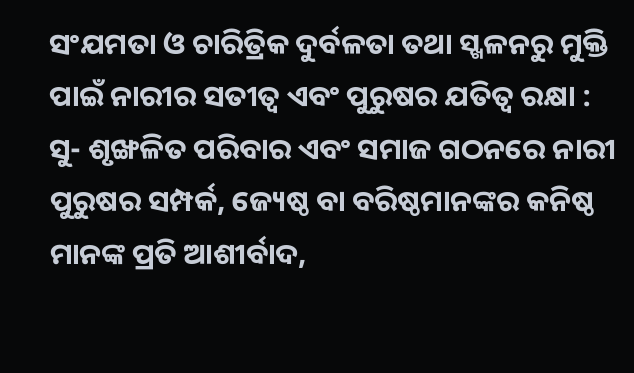ସଂଯମତା ଓ ଚାରିତ୍ରିକ ଦୁର୍ବଳତା ତଥା ସ୍ଖଳନରୁ ମୁକ୍ତି ପାଇଁ ନାରୀର ସତୀତ୍ୱ ଏବଂ ପୁରୁଷର ଯତିତ୍ୱ ରକ୍ଷା : ସୁ- ଶୃଙ୍ଖଳିତ ପରିବାର ଏବଂ ସମାଜ ଗଠନରେ ନାରୀ ପୁରୁଷର ସମ୍ପର୍କ, ଜ୍ୟେଷ୍ଠ ବା ବରିଷ୍ଠମାନଙ୍କର କନିଷ୍ଠ ମାନଙ୍କ ପ୍ରତି ଆଶୀର୍ବାଦ,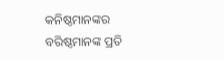କନିଷ୍ଠମାନଙ୍କର ବରିଷ୍ଠମାନଙ୍କ ପ୍ରତି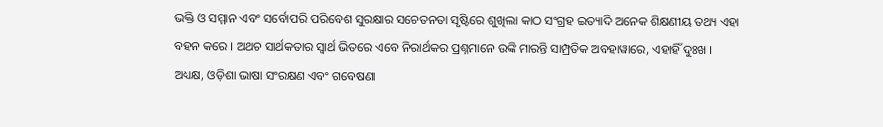ଭକ୍ତି ଓ ସମ୍ମାନ ଏବଂ ସର୍ବୋପରି ପରିବେଶ ସୁରକ୍ଷାର ସଚେତନତା ସୃଷ୍ଟିରେ ଶୁଖିଲା କାଠ ସଂଗ୍ରହ ଇତ୍ୟାଦି ଅନେକ ଶିକ୍ଷଣୀୟ ତଥ୍ୟ ଏହା ବହନ କରେ । ଅଥଚ ସାର୍ଥକତାର ସ୍ୱାର୍ଥ ଭିତରେ ଏବେ ନିରାର୍ଥକର ପ୍ରଶ୍ନମାନେ ଉଙ୍କି ମାରନ୍ତି ସାମ୍ପ୍ରତିକ ଅବହାୱାରେ, ଏହାହିଁ ଦୁଃଖ ।
ଅଧ୍ୟକ୍ଷ, ଓଡ଼ିଶା ଭାଷା ସଂରକ୍ଷଣ ଏବଂ ଗବେଷଣା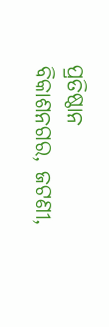ପ୍ରତିଷ୍ଠାନ
ବିକାଶନଗର, ଜଟଣୀ,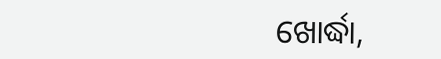ଖୋର୍ଦ୍ଧା,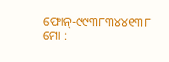ଫୋନ୍-୯୯୩୮୩୪୪୧୩୮
ମୋ :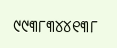୯୯୩୮୩୪୪୧୩୮